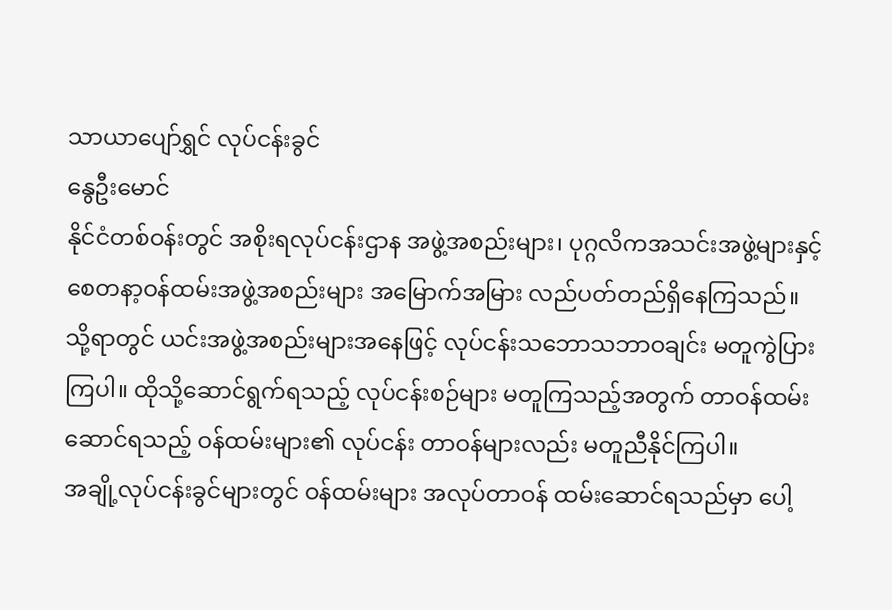သာယာပျော်ရွှင် လုပ်ငန်းခွင်
နွေဦးမောင်
နိုင်ငံတစ်ဝန်းတွင် အစိုးရလုပ်ငန်းဌာန အဖွဲ့အစည်းများ၊ ပုဂ္ဂလိကအသင်းအဖွဲ့များနှင့် စေတနာ့ဝန်ထမ်းအဖွဲ့အစည်းများ အမြောက်အမြား လည်ပတ်တည်ရှိနေကြသည်။ သို့ရာတွင် ယင်းအဖွဲ့အစည်းများအနေဖြင့် လုပ်ငန်းသဘောသဘာဝချင်း မတူကွဲပြားကြပါ။ ထိုသို့ဆောင်ရွက်ရသည့် လုပ်ငန်းစဉ်များ မတူကြသည့်အတွက် တာဝန်ထမ်းဆောင်ရသည့် ဝန်ထမ်းများ၏ လုပ်ငန်း တာဝန်များလည်း မတူညီနိုင်ကြပါ။
အချို့လုပ်ငန်းခွင်များတွင် ဝန်ထမ်းများ အလုပ်တာဝန် ထမ်းဆောင်ရသည်မှာ ပေါ့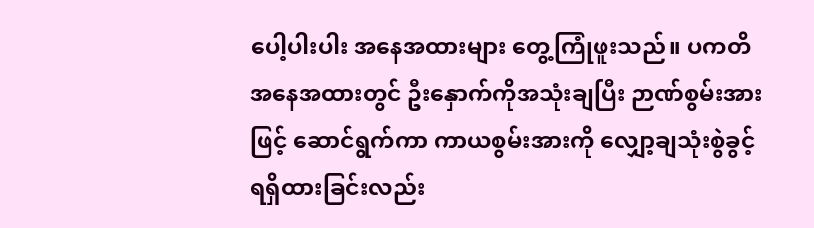ပေါ့ပါးပါး အနေအထားများ တွေ့ကြုံဖူးသည်။ ပကတိအနေအထားတွင် ဦးနှောက်ကိုအသုံးချပြီး ဉာဏ်စွမ်းအားဖြင့် ဆောင်ရွက်ကာ ကာယစွမ်းအားကို လျှော့ချသုံးစွဲခွင့် ရရှိထားခြင်းလည်း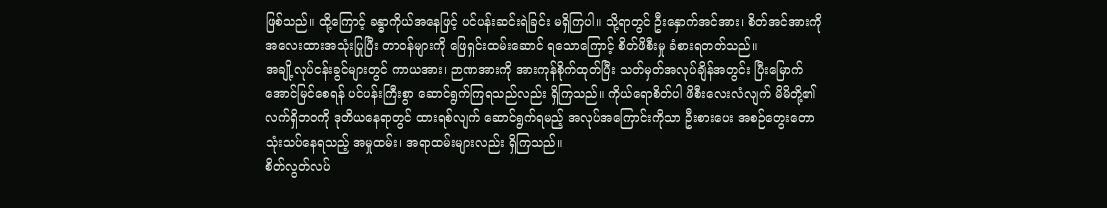ဖြစ်သည်။ ထို့ကြောင့် ခန္ဓာကိုယ်အနေဖြင့် ပင်ပန်းဆင်းရဲခြင်း မရှိကြပါ။ သို့ရာတွင် ဦးနှောက်အင်အား၊ စိတ်အင်အားကို အလေးထားအသုံးပြုပြီး တာဝန်များကို ဖြေရှင်းထမ်းဆောင် ရသောကြောင့် စိတ်ဖိစီးမှု ခံစားရတတ်သည်။
အချို့လုပ်ငန်းခွင်များတွင် ကာယအား၊ ဉာဏအားကို အားကုန်စိုက်ထုတ်ပြီး သတ်မှတ်အလုပ်ချိန်အတွင်း ပြီးမြောက်အောင်မြင်စေရန် ပင်ပန်းကြီးစွာ ဆောင်ရွက်ကြရသည်လည်း ရှိကြသည်။ ကိုယ်ရောစိတ်ပါ ဖိစီးလေးလံလျက် မိမိတို့၏ လက်ရှိဘဝကို ဒုတိယနေရာတွင် ထားရစ်လျက် ဆောင်ရွက်ရမည့် အလုပ်အကြောင်းကိုသာ ဦးစားပေး အစဉ်တွေးတော သုံးသပ်နေရသည့် အမှုထမ်း၊ အရာထမ်းများလည်း ရှိကြသည်။
စိတ်လွတ်လပ်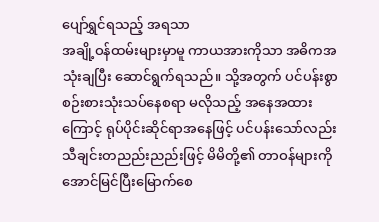ပျော်ရွှင်ရသည့် အရသာ
အချို့ဝန်ထမ်းများမှာမူ ကာယအားကိုသာ အဓိကအသုံးချပြီး ဆောင်ရွက်ရသည်။ သို့အတွက် ပင်ပန်းစွာ စဉ်းစားသုံးသပ်နေစရာ မလိုသည့် အနေအထားကြောင့် ရုပ်ပိုင်းဆိုင်ရာအနေဖြင့် ပင်ပန်းသော်လည်း သီချင်းတညည်းညည်းဖြင့် မိမိတို့၏ တာဝန်များကို အောင်မြင်ပြီးမြောက်စေ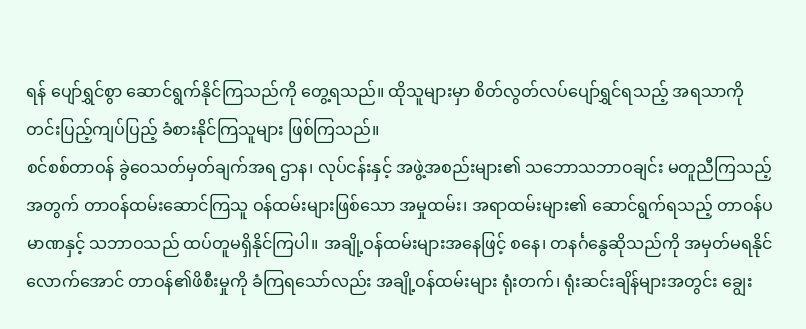ရန် ပျော်ရွှင်စွာ ဆောင်ရွက်နိုင်ကြသည်ကို တွေ့ရသည်။ ထိုသူများမှာ စိတ်လွတ်လပ်ပျော်ရွှင်ရသည့် အရသာကို တင်းပြည့်ကျပ်ပြည့် ခံစားနိုင်ကြသူများ ဖြစ်ကြသည်။
စင်စစ်တာဝန် ခွဲဝေသတ်မှတ်ချက်အရ ဌာန၊ လုပ်ငန်းနှင့် အဖွဲ့အစည်းများ၏ သဘောသဘာဝချင်း မတူညီကြသည့်အတွက် တာဝန်ထမ်းဆောင်ကြသူ ဝန်ထမ်းများဖြစ်သော အမှုထမ်း၊ အရာထမ်းများ၏ ဆောင်ရွက်ရသည့် တာဝန်ပမာဏနှင့် သဘာဝသည် ထပ်တူမရှိနိုင်ကြပါ။ အချို့ဝန်ထမ်းများအနေဖြင့် စနေ၊ တနင်္ဂနွေဆိုသည်ကို အမှတ်မရနိုင်လောက်အောင် တာဝန်၏ဖိစီးမှုကို ခံကြရသော်လည်း အချို့ဝန်ထမ်းများ ရုံးတက်၊ ရုံးဆင်းချိန်များအတွင်း ချွေး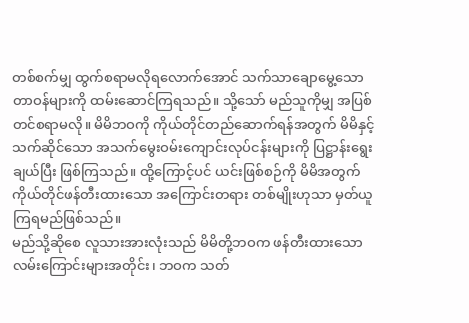တစ်စက်မျှ ထွက်စရာမလိုရလောက်အောင် သက်သာချောမွေ့သော တာဝန်များကို ထမ်းဆောင်ကြရသည်။ သို့သော် မည်သူကိုမျှ အပြစ်တင်စရာမလို။ မိမိဘဝကို ကိုယ်တိုင်တည်ဆောက်ရန်အတွက် မိမိနှင့်သက်ဆိုင်သော အသက်မွေးဝမ်းကျောင်းလုပ်ငန်းများကို ပြဋ္ဌာန်းရွေးချယ်ပြီး ဖြစ်ကြသည်။ ထို့ကြောင့်ပင် ယင်းဖြစ်စဉ်ကို မိမိအတွက် ကိုယ်တိုင်ဖန်တီးထားသော အကြောင်းတရား တစ်မျိုးဟုသာ မှတ်ယူကြရမည်ဖြစ်သည်။
မည်သို့ဆိုစေ လူသားအားလုံးသည် မိမိတို့ဘဝက ဖန်တီးထားသော လမ်းကြောင်းများအတိုင်း၊ ဘဝက သတ်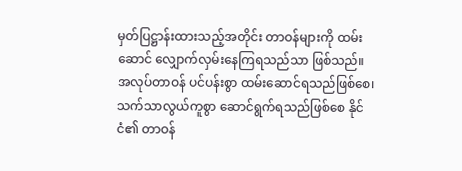မှတ်ပြဋ္ဌာန်းထားသည့်အတိုင်း တာဝန်များကို ထမ်းဆောင် လျှောက်လှမ်းနေကြရသည်သာ ဖြစ်သည်။ အလုပ်တာဝန် ပင်ပန်းစွာ ထမ်းဆောင်ရသည်ဖြစ်စေ၊ သက်သာလွယ်ကူစွာ ဆောင်ရွက်ရသည်ဖြစ်စေ နိုင်ငံ၏ တာဝန်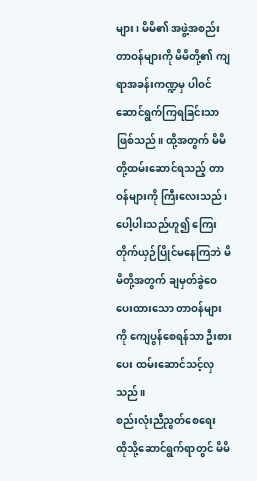များ၊ မိမိ၏ အဖွဲ့အစည်း တာဝန်များကို မိမိတို့၏ ကျရာအခန်းကဏ္ဍမှ ပါဝင်ဆောင်ရွက်ကြရခြင်းသာဖြစ်သည်။ ထို့အတွက် မိမိတို့ထမ်းဆောင်ရသည့် တာဝန်များကို ကြီးလေးသည်၊ ပေါ့ပါးသည်ဟူ၍ ကြေးတိုက်ယှဉ်ပြိုင်မနေကြဘဲ မိမိတို့အတွက် ချမှတ်ခွဲဝေပေးထားသော တာဝန်များကို ကျေပွန်စေရန်သာ ဦးစားပေး ထမ်းဆောင်သင့်လှသည်။
စည်းလုံးညီညွတ်စေရေး
ထိုသို့ဆောင်ရွက်ရာတွင် မိမိ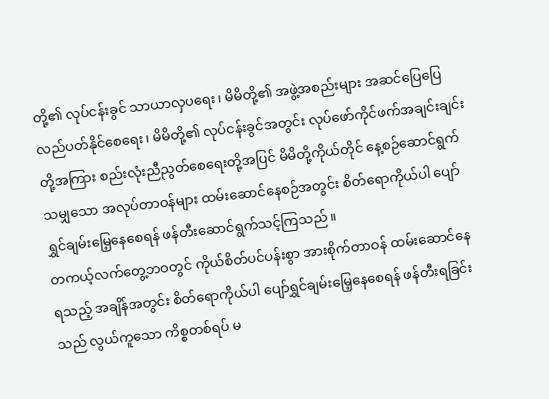တို့၏ လုပ်ငန်းခွင် သာယာလှပရေး၊ မိမိတို့၏ အဖွဲ့အစည်းများ အဆင်ပြေပြေ လည်ပတ်နိုင်စေရေး၊ မိမိတို့၏ လုပ်ငန်းခွင်အတွင်း လုပ်ဖော်ကိုင်ဖက်အချင်းချင်းတို့အကြား စည်းလုံးညီညွတ်စေရေးတို့အပြင် မိမိတို့ကိုယ်တိုင် နေ့စဉ်ဆောင်ရွက်သမျှသော အလုပ်တာဝန်များ ထမ်းဆောင်နေစဉ်အတွင်း စိတ်ရောကိုယ်ပါ ပျော်ရွှင်ချမ်းမြေ့နေစေရန် ဖန်တီးဆောင်ရွက်သင့်ကြသည်။
တကယ့်လက်တွေ့ဘဝတွင် ကိုယ်စိတ်ပင်ပန်းစွာ အားစိုက်တာဝန် ထမ်းဆောင်နေရသည့် အချိန်အတွင်း စိတ်ရောကိုယ်ပါ ပျော်ရွှင်ချမ်းမြေ့နေစေရန် ဖန်တီးရခြင်းသည် လွယ်ကူသော ကိစ္စတစ်ရပ် မ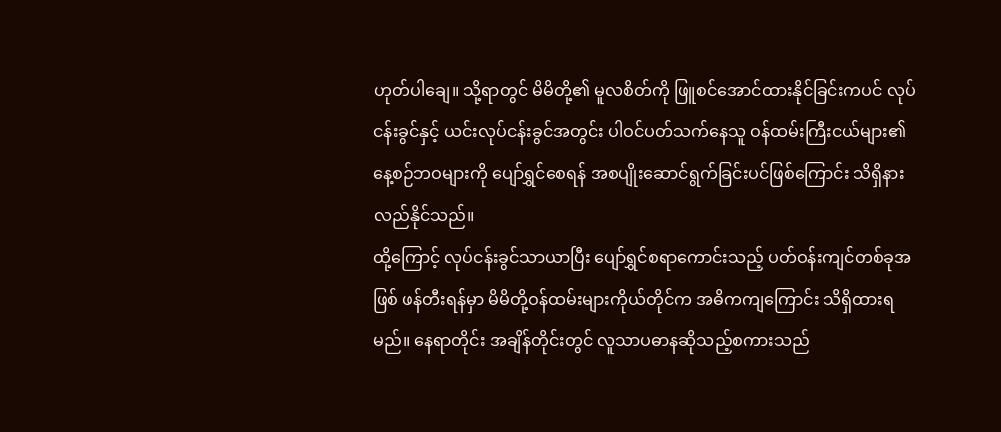ဟုတ်ပါချေ။ သို့ရာတွင် မိမိတို့၏ မူလစိတ်ကို ဖြူစင်အောင်ထားနိုင်ခြင်းကပင် လုပ်ငန်းခွင်နှင့် ယင်းလုပ်ငန်းခွင်အတွင်း ပါဝင်ပတ်သက်နေသူ ဝန်ထမ်းကြီးငယ်များ၏ နေ့စဉ်ဘဝများကို ပျော်ရွှင်စေရန် အစပျိုးဆောင်ရွက်ခြင်းပင်ဖြစ်ကြောင်း သိရှိနားလည်နိုင်သည်။
ထို့ကြောင့် လုပ်ငန်းခွင်သာယာပြီး ပျော်ရွှင်စရာကောင်းသည့် ပတ်ဝန်းကျင်တစ်ခုအဖြစ် ဖန်တီးရန်မှာ မိမိတို့ဝန်ထမ်းများကိုယ်တိုင်က အဓိကကျကြောင်း သိရှိထားရမည်။ နေရာတိုင်း အချိန်တိုင်းတွင် လူသာပဓာနဆိုသည့်စကားသည်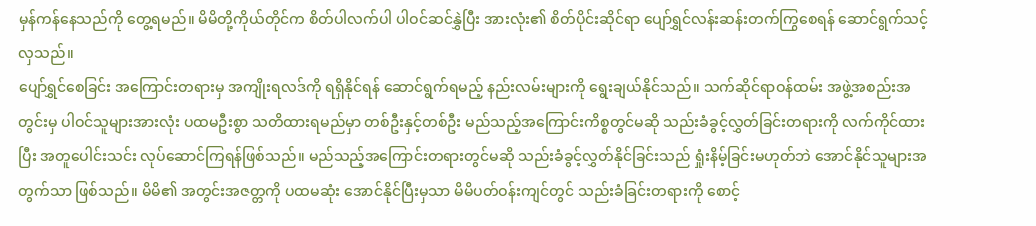မှန်ကန်နေသည်ကို တွေ့ရမည်။ မိမိတို့ကိုယ်တိုင်က စိတ်ပါလက်ပါ ပါဝင်ဆင်နွှဲပြီး အားလုံး၏ စိတ်ပိုင်းဆိုင်ရာ ပျော်ရွှင်လန်းဆန်းတက်ကြွစေရန် ဆောင်ရွက်သင့်လှသည်။
ပျော်ရွှင်စေခြင်း အကြောင်းတရားမှ အကျိုးရလဒ်ကို ရရှိနိုင်ရန် ဆောင်ရွက်ရမည့် နည်းလမ်းများကို ရွေးချယ်နိုင်သည်။ သက်ဆိုင်ရာဝန်ထမ်း အဖွဲ့အစည်းအတွင်းမှ ပါဝင်သူများအားလုံး ပထမဦးစွာ သတိထားရမည်မှာ တစ်ဦးနှင့်တစ်ဦး မည်သည့်အကြောင်းကိစ္စတွင်မဆို သည်းခံခွင့်လွှတ်ခြင်းတရားကို လက်ကိုင်ထားပြီး အတူပေါင်းသင်း လုပ်ဆောင်ကြရန်ဖြစ်သည်။ မည်သည့်အကြောင်းတရားတွင်မဆို သည်းခံခွင့်လွှတ်နိုင်ခြင်းသည် ရှုံးနိမ့်ခြင်းမဟုတ်ဘဲ အောင်နိုင်သူများအတွက်သာ ဖြစ်သည်။ မိမိ၏ အတွင်းအဇတ္တကို ပထမဆုံး အောင်နိုင်ပြီးမှသာ မိမိပတ်ဝန်းကျင်တွင် သည်းခံခြင်းတရားကို စောင့်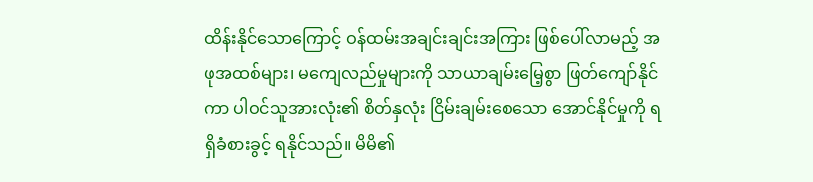ထိန်းနိုင်သောကြောင့် ဝန်ထမ်းအချင်းချင်းအကြား ဖြစ်ပေါ်လာမည့် အဖုအထစ်များ၊ မကျေလည်မှုများကို သာယာချမ်းမြေ့စွာ ဖြတ်ကျော်နိုင်ကာ ပါဝင်သူအားလုံး၏ စိတ်နှလုံး ငြိမ်းချမ်းစေသော အောင်နိုင်မှုကို ရရှိခံစားခွင့် ရနိုင်သည်။ မိမိ၏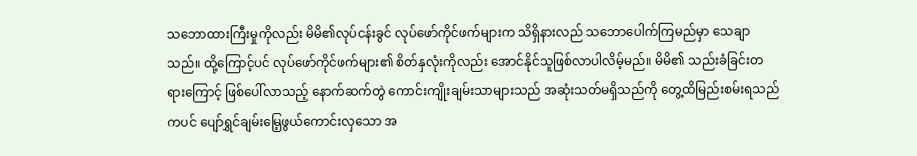သဘောထားကြီးမှုကိုလည်း မိမိ၏လုပ်ငန်းခွင် လုပ်ဖော်ကိုင်ဖက်များက သိရှိနားလည် သဘောပေါက်ကြမည်မှာ သေချာသည်။ ထို့ကြောင့်ပင် လုပ်ဖော်ကိုင်ဖက်များ၏ စိတ်နှလုံးကိုလည်း အောင်နိုင်သူဖြစ်လာပါလိမ့်မည်။ မိမိ၏ သည်းခံခြင်းတရားကြောင့် ဖြစ်ပေါ်လာသည့် နောက်ဆက်တွဲ ကောင်းကျိုးချမ်းသာများသည် အဆုံးသတ်မရှိသည်ကို တွေ့ထိမြည်းစမ်းရသည်ကပင် ပျော်ရွှင်ချမ်းမြေ့ဖွယ်ကောင်းလှသော အ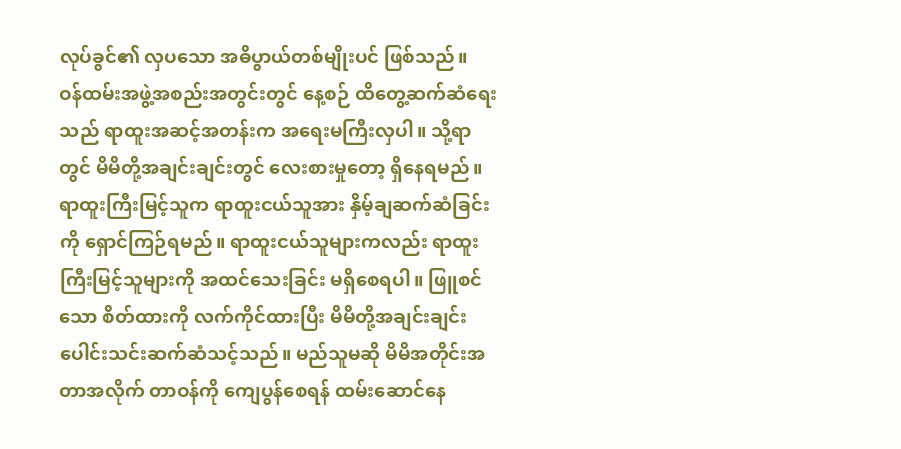လုပ်ခွင်၏ လှပသော အဓိပွာယ်တစ်မျိုးပင် ဖြစ်သည်။
ဝန်ထမ်းအဖွဲ့အစည်းအတွင်းတွင် နေ့စဉ် ထိတွေ့ဆက်ဆံရေးသည် ရာထူးအဆင့်အတန်းက အရေးမကြီးလှပါ။ သို့ရာတွင် မိမိတို့အချင်းချင်းတွင် လေးစားမှုတော့ ရှိနေရမည်။ ရာထူးကြီးမြင့်သူက ရာထူးငယ်သူအား နှိမ့်ချဆက်ဆံခြင်းကို ရှောင်ကြဉ်ရမည်။ ရာထူးငယ်သူများကလည်း ရာထူးကြီးမြင့်သူများကို အထင်သေးခြင်း မရှိစေရပါ။ ဖြူစင်သော စိတ်ထားကို လက်ကိုင်ထားပြီး မိမိတို့အချင်းချင်း ပေါင်းသင်းဆက်ဆံသင့်သည်။ မည်သူမဆို မိမိအတိုင်းအတာအလိုက် တာဝန်ကို ကျေပွန်စေရန် ထမ်းဆောင်နေ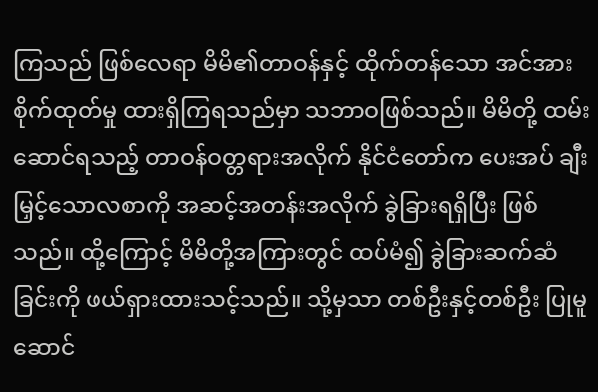ကြသည် ဖြစ်လေရာ မိမိ၏တာဝန်နှင့် ထိုက်တန်သော အင်အားစိုက်ထုတ်မှု ထားရှိကြရသည်မှာ သဘာဝဖြစ်သည်။ မိမိတို့ ထမ်းဆောင်ရသည့် တာဝန်ဝတ္တရားအလိုက် နိုင်ငံတော်က ပေးအပ် ချီးမြှင့်သောလစာကို အဆင့်အတန်းအလိုက် ခွဲခြားရရှိပြီး ဖြစ်သည်။ ထို့ကြောင့် မိမိတို့အကြားတွင် ထပ်မံ၍ ခွဲခြားဆက်ဆံခြင်းကို ဖယ်ရှားထားသင့်သည်။ သို့မှသာ တစ်ဦးနှင့်တစ်ဦး ပြုမူဆောင်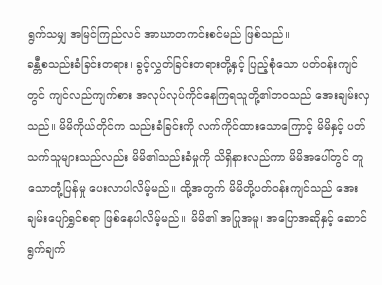ရွက်သမျှ အမြင်ကြည်လင် အာဃာတကင်းစင်မည် ဖြစ်သည်။
ခန္တီစသည်းခံခြင်းတရား၊ ခွင့်လွှတ်ခြင်းတရားတို့နှင့် ပြည့်စုံသော ပတ်ဝန်းကျင်တွင် ကျင်လည်ကျက်စား အလုပ်လုပ်ကိုင်နေကြရသူတို့၏ဘဝသည် အေးချမ်းလှသည်။ မိမိကိုယ်တိုင်က သည်းခံခြင်းကို လက်ကိုင်ထားသောကြောင့် မိမိနှင့် ပတ်သက်သူများသည်လည်း မိမိ၏သည်းခံမှုကို သိရှိနားလည်ကာ မိမိအပေါ်တွင် တူသောတုံ့ပြန်မှု ပေးလာပါလိမ့်မည်။ ထို့အတွက် မိမိတို့ပတ်ဝန်းကျင်သည် အေးချမ်းပျော်ရွှင်စရာ ဖြစ်နေပါလိမ့်မည်။ မိမိ၏ အပြုအမူ၊ အပြောအဆိုနှင့် ဆောင်ရွက်ချက်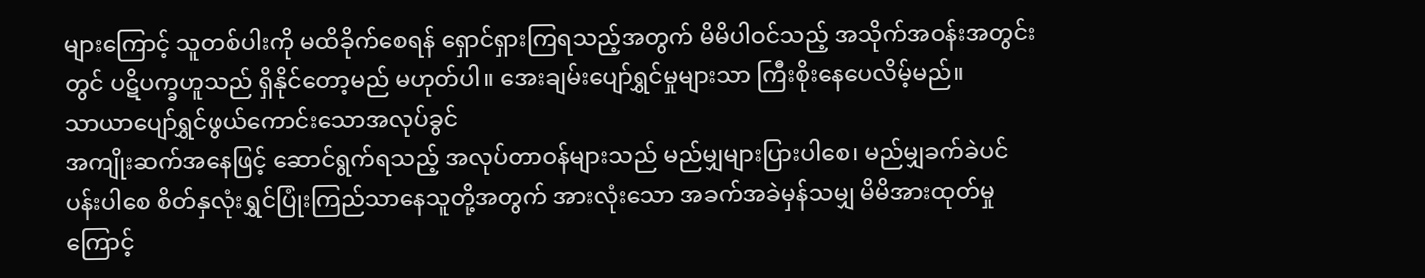များကြောင့် သူတစ်ပါးကို မထိခိုက်စေရန် ရှောင်ရှားကြရသည့်အတွက် မိမိပါဝင်သည့် အသိုက်အဝန်းအတွင်းတွင် ပဋိပက္ခဟူသည် ရှိနိုင်တော့မည် မဟုတ်ပါ။ အေးချမ်းပျော်ရွှင်မှုများသာ ကြီးစိုးနေပေလိမ့်မည်။
သာယာပျော်ရွှင်ဖွယ်ကောင်းသောအလုပ်ခွင်
အကျိုးဆက်အနေဖြင့် ဆောင်ရွက်ရသည့် အလုပ်တာဝန်များသည် မည်မျှများပြားပါစေ၊ မည်မျှခက်ခဲပင်ပန်းပါစေ စိတ်နှလုံးရွှင်ပြုံးကြည်သာနေသူတို့အတွက် အားလုံးသော အခက်အခဲမှန်သမျှ မိမိအားထုတ်မှုကြောင့်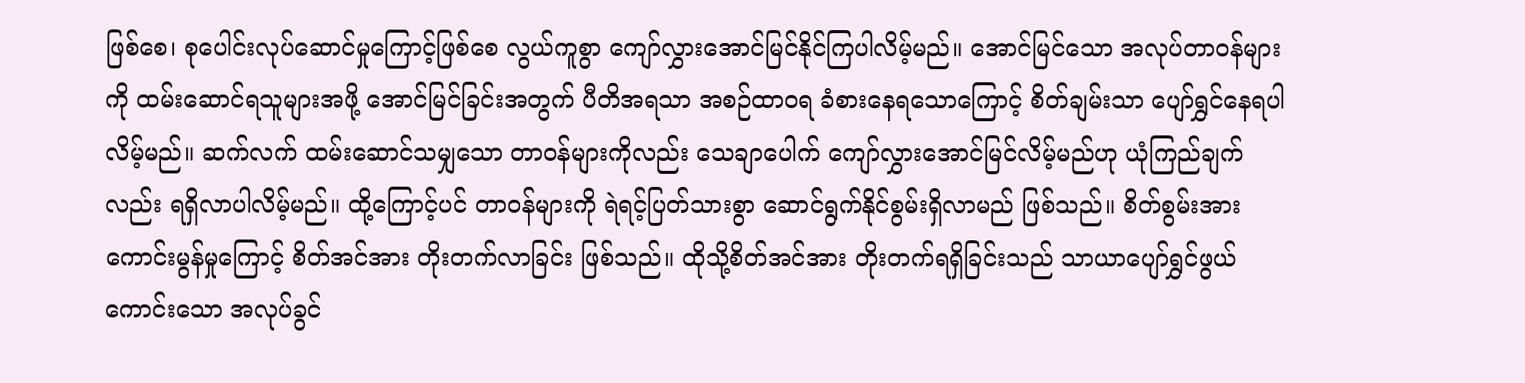ဖြစ်စေ၊ စုပေါင်းလုပ်ဆောင်မှုကြောင့်ဖြစ်စေ လွယ်ကူစွာ ကျော်လွှားအောင်မြင်နိုင်ကြပါလိမ့်မည်။ အောင်မြင်သော အလုပ်တာဝန်များကို ထမ်းဆောင်ရသူများအဖို့ အောင်မြင်ခြင်းအတွက် ပီတိအရသာ အစဉ်ထာဝရ ခံစားနေရသောကြောင့် စိတ်ချမ်းသာ ပျော်ရွှင်နေရပါလိမ့်မည်။ ဆက်လက် ထမ်းဆောင်သမျှသော တာဝန်များကိုလည်း သေချာပေါက် ကျော်လွှားအောင်မြင်လိမ့်မည်ဟု ယုံကြည်ချက်လည်း ရရှိလာပါလိမ့်မည်။ ထို့ကြောင့်ပင် တာဝန်များကို ရဲရင့်ပြတ်သားစွာ ဆောင်ရွက်နိုင်စွမ်းရှိလာမည် ဖြစ်သည်။ စိတ်စွမ်းအား ကောင်းမွန်မှုကြောင့် စိတ်အင်အား တိုးတက်လာခြင်း ဖြစ်သည်။ ထိုသို့စိတ်အင်အား တိုးတက်ရရှိခြင်းသည် သာယာပျော်ရွှင်ဖွယ် ကောင်းသော အလုပ်ခွင်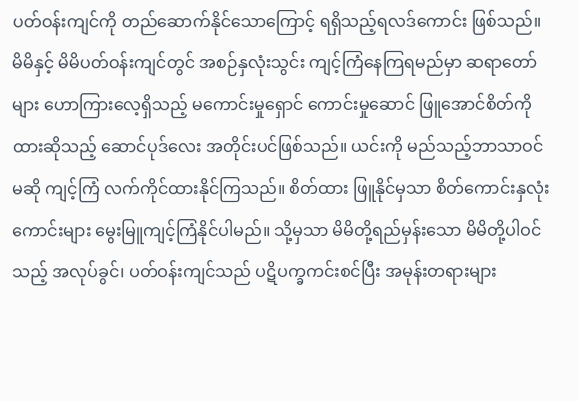ပတ်ဝန်းကျင်ကို တည်ဆောက်နိုင်သောကြောင့် ရရှိသည့်ရလဒ်ကောင်း ဖြစ်သည်။
မိမိနှင့် မိမိပတ်ဝန်းကျင်တွင် အစဉ်နှလုံးသွင်း ကျင့်ကြံနေကြရမည်မှာ ဆရာတော်များ ဟောကြားလေ့ရှိသည့် မကောင်းမှုရှောင် ကောင်းမှုဆောင် ဖြူအောင်စိတ်ကိုထားဆိုသည့် ဆောင်ပုဒ်လေး အတိုင်းပင်ဖြစ်သည်။ ယင်းကို မည်သည့်ဘာသာဝင်မဆို ကျင့်ကြံ လက်ကိုင်ထားနိုင်ကြသည်။ စိတ်ထား ဖြူနိုင်မှသာ စိတ်ကောင်းနှလုံးကောင်းများ မွေးမြူကျင့်ကြံနိုင်ပါမည်။ သို့မှသာ မိမိတို့ရည်မှန်းသော မိမိတို့ပါဝင်သည့် အလုပ်ခွင်၊ ပတ်ဝန်းကျင်သည် ပဋိပက္ခကင်းစင်ပြီး အမုန်းတရားများ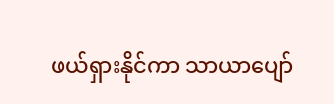ဖယ်ရှားနိုင်ကာ သာယာပျော်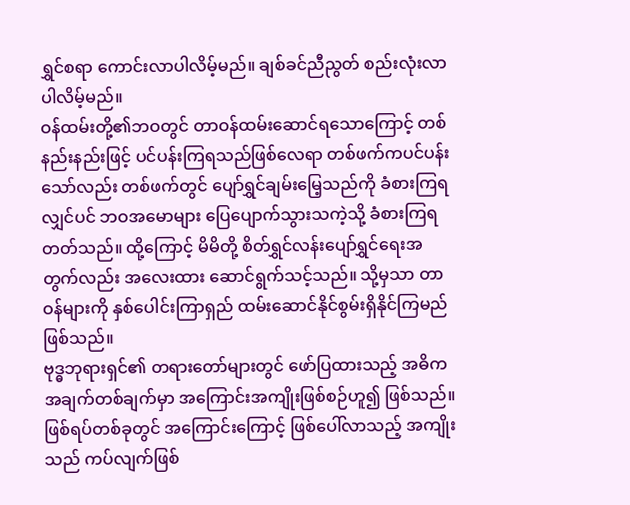ရွှင်စရာ ကောင်းလာပါလိမ့်မည်။ ချစ်ခင်ညီညွတ် စည်းလုံးလာပါလိမ့်မည်။
ဝန်ထမ်းတို့၏ဘဝတွင် တာဝန်ထမ်းဆောင်ရသောကြောင့် တစ်နည်းနည်းဖြင့် ပင်ပန်းကြရသည်ဖြစ်လေရာ တစ်ဖက်ကပင်ပန်းသော်လည်း တစ်ဖက်တွင် ပျော်ရွှင်ချမ်းမြေ့သည်ကို ခံစားကြရလျှင်ပင် ဘဝအမောများ ပြေပျောက်သွားသကဲ့သို့ ခံစားကြရတတ်သည်။ ထို့ကြောင့် မိမိတို့ စိတ်ရွှင်လန်းပျော်ရွှင်ရေးအတွက်လည်း အလေးထား ဆောင်ရွက်သင့်သည်။ သို့မှသာ တာဝန်များကို နှစ်ပေါင်းကြာရှည် ထမ်းဆောင်နိုင်စွမ်းရှိနိုင်ကြမည် ဖြစ်သည်။
ဗုဒ္ဓဘုရားရှင်၏ တရားတော်များတွင် ဖော်ပြထားသည့် အဓိကအချက်တစ်ချက်မှာ အကြောင်းအကျိုးဖြစ်စဉ်ဟူ၍ ဖြစ်သည်။ ဖြစ်ရပ်တစ်ခုတွင် အကြောင်းကြောင့် ဖြစ်ပေါ်လာသည့် အကျိုးသည် ကပ်လျက်ဖြစ်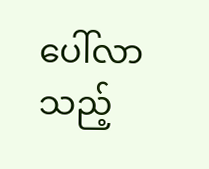ပေါ်လာသည့်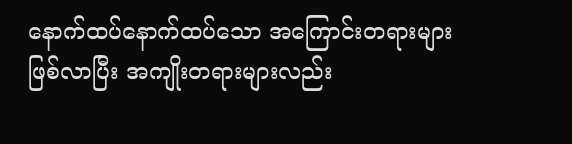နောက်ထပ်နောက်ထပ်သော အကြောင်းတရားများဖြစ်လာပြီး အကျိုးတရားများလည်း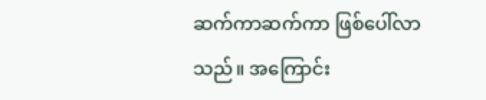ဆက်ကာဆက်ကာ ဖြစ်ပေါ်လာသည်။ အကြောင်း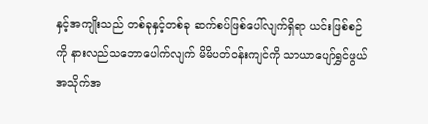နှင့်အကျိုးသည် တစ်ခုနှင့်တစ်ခု ဆက်စပ်ဖြစ်ပေါ်လျက်ရှိရာ ယင်းဖြစ်စဉ်ကို နားလည်သဘောပေါက်လျက် မိမိပတ်ဝန်းကျင်ကို သာယာပျော်ရွှင်ဖွယ် အသိုက်အ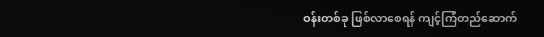ဝန်းတစ်ခု ဖြစ်လာစေရန် ကျင့်ကြံတည်ဆောက်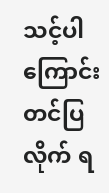သင့်ပါကြောင်း တင်ပြလိုက် ရ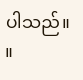ပါသည်။ ။